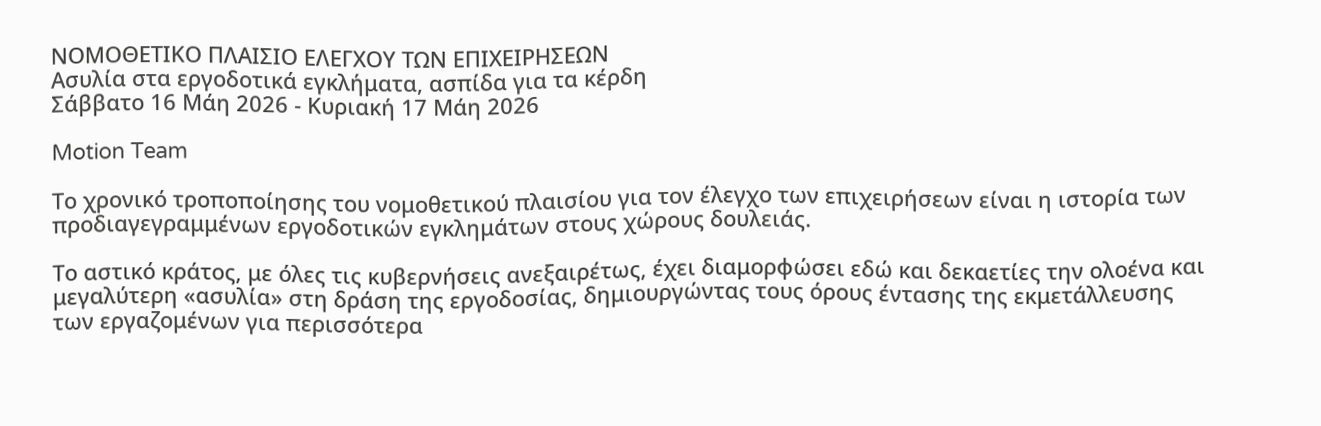ΝΟΜΟΘΕΤΙΚΟ ΠΛΑΙΣΙΟ ΕΛΕΓΧΟΥ ΤΩΝ ΕΠΙΧΕΙΡΗΣΕΩΝ
Ασυλία στα εργοδοτικά εγκλήματα, ασπίδα για τα κέρδη
Σάββατο 16 Μάη 2026 - Κυριακή 17 Μάη 2026

Motion Team

Το χρονικό τροποποίησης του νομοθετικού πλαισίου για τον έλεγχο των επιχειρήσεων είναι η ιστορία των προδιαγεγραμμένων εργοδοτικών εγκλημάτων στους χώρους δουλειάς.

Το αστικό κράτος, με όλες τις κυβερνήσεις ανεξαιρέτως, έχει διαμορφώσει εδώ και δεκαετίες την ολοένα και μεγαλύτερη «ασυλία» στη δράση της εργοδοσίας, δημιουργώντας τους όρους έντασης της εκμετάλλευσης των εργαζομένων για περισσότερα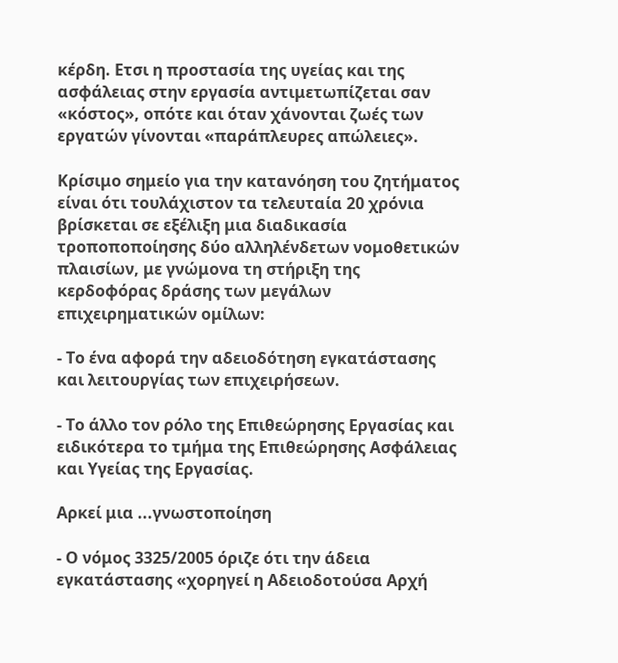κέρδη. Ετσι η προστασία της υγείας και της ασφάλειας στην εργασία αντιμετωπίζεται σαν «κόστος», οπότε και όταν χάνονται ζωές των εργατών γίνονται «παράπλευρες απώλειες».

Κρίσιμο σημείο για την κατανόηση του ζητήματος είναι ότι τουλάχιστον τα τελευταία 20 χρόνια βρίσκεται σε εξέλιξη μια διαδικασία τροποποποίησης δύο αλληλένδετων νομοθετικών πλαισίων, με γνώμονα τη στήριξη της κερδοφόρας δράσης των μεγάλων επιχειρηματικών ομίλων:

- Το ένα αφορά την αδειοδότηση εγκατάστασης και λειτουργίας των επιχειρήσεων.

- Το άλλο τον ρόλο της Επιθεώρησης Εργασίας και ειδικότερα το τμήμα της Επιθεώρησης Ασφάλειας και Υγείας της Εργασίας.

Αρκεί μια ...γνωστοποίηση

- Ο νόμος 3325/2005 όριζε ότι την άδεια εγκατάστασης «χορηγεί η Αδειοδοτούσα Αρχή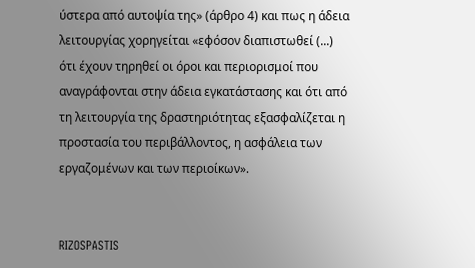ύστερα από αυτοψία της» (άρθρο 4) και πως η άδεια λειτουργίας χορηγείται «εφόσον διαπιστωθεί (...) ότι έχουν τηρηθεί οι όροι και περιορισμοί που αναγράφονται στην άδεια εγκατάστασης και ότι από τη λειτουργία της δραστηριότητας εξασφαλίζεται η προστασία του περιβάλλοντος, η ασφάλεια των εργαζομένων και των περιοίκων».


RIZOSPASTIS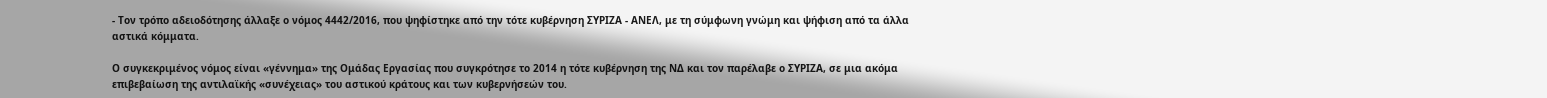- Τον τρόπο αδειοδότησης άλλαξε ο νόμος 4442/2016, που ψηφίστηκε από την τότε κυβέρνηση ΣΥΡΙΖΑ - ΑΝΕΛ, με τη σύμφωνη γνώμη και ψήφιση από τα άλλα αστικά κόμματα.

Ο συγκεκριμένος νόμος είναι «γέννημα» της Ομάδας Εργασίας που συγκρότησε το 2014 η τότε κυβέρνηση της ΝΔ και τον παρέλαβε ο ΣΥΡΙΖΑ, σε μια ακόμα επιβεβαίωση της αντιλαϊκής «συνέχειας» του αστικού κράτους και των κυβερνήσεών του.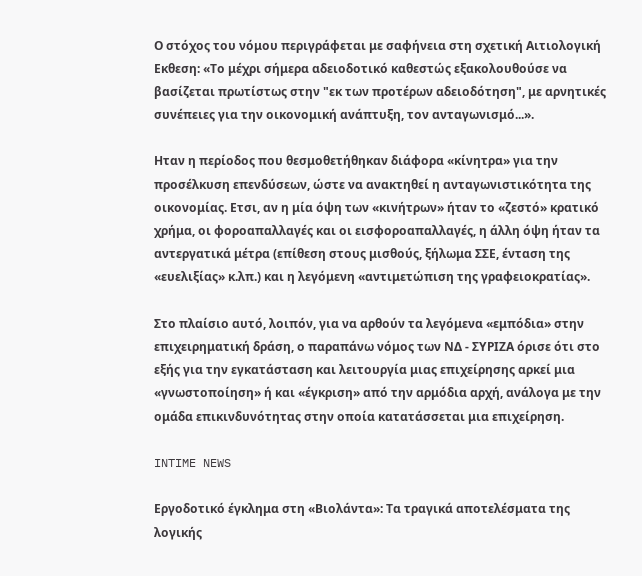Ο στόχος του νόμου περιγράφεται με σαφήνεια στη σχετική Αιτιολογική Εκθεση: «Το μέχρι σήμερα αδειοδοτικό καθεστώς εξακολουθούσε να βασίζεται πρωτίστως στην "εκ των προτέρων αδειοδότηση", με αρνητικές συνέπειες για την οικονομική ανάπτυξη, τον ανταγωνισμό...».

Ηταν η περίοδος που θεσμοθετήθηκαν διάφορα «κίνητρα» για την προσέλκυση επενδύσεων, ώστε να ανακτηθεί η ανταγωνιστικότητα της οικονομίας. Ετσι, αν η μία όψη των «κινήτρων» ήταν το «ζεστό» κρατικό χρήμα, οι φοροαπαλλαγές και οι εισφοροαπαλλαγές, η άλλη όψη ήταν τα αντεργατικά μέτρα (επίθεση στους μισθούς, ξήλωμα ΣΣΕ, ένταση της «ευελιξίας» κ.λπ.) και η λεγόμενη «αντιμετώπιση της γραφειοκρατίας».

Στο πλαίσιο αυτό, λοιπόν, για να αρθούν τα λεγόμενα «εμπόδια» στην επιχειρηματική δράση, ο παραπάνω νόμος των ΝΔ - ΣΥΡΙΖΑ όρισε ότι στο εξής για την εγκατάσταση και λειτουργία μιας επιχείρησης αρκεί μια «γνωστοποίηση» ή και «έγκριση» από την αρμόδια αρχή, ανάλογα με την ομάδα επικινδυνότητας στην οποία κατατάσσεται μια επιχείρηση.

INTIME NEWS

Εργοδοτικό έγκλημα στη «Βιολάντα»: Τα τραγικά αποτελέσματα της λογικής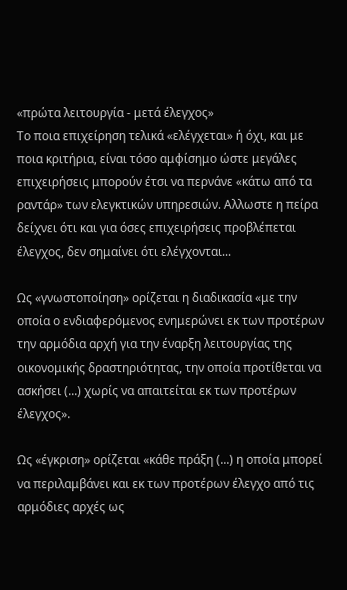«πρώτα λειτουργία - μετά έλεγχος»
Το ποια επιχείρηση τελικά «ελέγχεται» ή όχι, και με ποια κριτήρια, είναι τόσο αμφίσημο ώστε μεγάλες επιχειρήσεις μπορούν έτσι να περνάνε «κάτω από τα ραντάρ» των ελεγκτικών υπηρεσιών. Αλλωστε η πείρα δείχνει ότι και για όσες επιχειρήσεις προβλέπεται έλεγχος, δεν σημαίνει ότι ελέγχονται...

Ως «γνωστοποίηση» ορίζεται η διαδικασία «με την οποία ο ενδιαφερόμενος ενημερώνει εκ των προτέρων την αρμόδια αρχή για την έναρξη λειτουργίας της οικονομικής δραστηριότητας, την οποία προτίθεται να ασκήσει (...) χωρίς να απαιτείται εκ των προτέρων έλεγχος».

Ως «έγκριση» ορίζεται «κάθε πράξη (...) η οποία μπορεί να περιλαμβάνει και εκ των προτέρων έλεγχο από τις αρμόδιες αρχές ως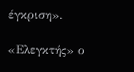έγκριση».

«Ελεγκτής» ο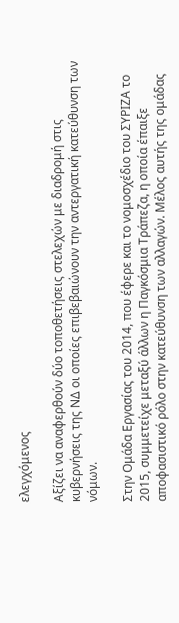ελεγχόμενος

Αξίζει να αναφερθούν δύο τοποθετήσεις στελεχών με διαδρομή στις κυβερνήσεις της ΝΔ οι οποίες επιβεβαιώνουν την αντεργατική κατεύθυνση των νόμων.

Στην Ομάδα Εργασίας του 2014, που έφερε και το νομοσχέδιο του ΣΥΡΙΖΑ το 2015, συμμετείχε μεταξύ άλλων η Παγκόσμια Τράπεζα, η οποία έπαιξε αποφασιστικό ρόλο στην κατεύθυνση των αλλαγών. Μέλος αυτής της ομάδας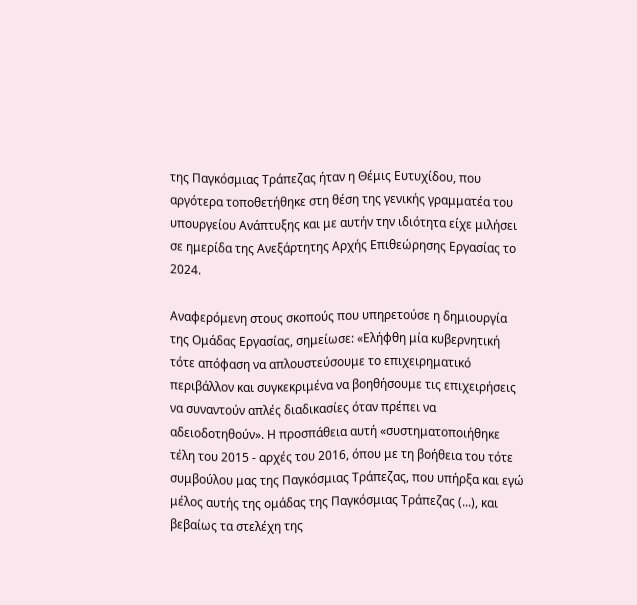της Παγκόσμιας Τράπεζας ήταν η Θέμις Ευτυχίδου, που αργότερα τοποθετήθηκε στη θέση της γενικής γραμματέα του υπουργείου Ανάπτυξης και με αυτήν την ιδιότητα είχε μιλήσει σε ημερίδα της Ανεξάρτητης Αρχής Επιθεώρησης Εργασίας το 2024.

Αναφερόμενη στους σκοπούς που υπηρετούσε η δημιουργία της Ομάδας Εργασίας, σημείωσε: «Ελήφθη μία κυβερνητική τότε απόφαση να απλουστεύσουμε το επιχειρηματικό περιβάλλον και συγκεκριμένα να βοηθήσουμε τις επιχειρήσεις να συναντούν απλές διαδικασίες όταν πρέπει να αδειοδοτηθούν». Η προσπάθεια αυτή «συστηματοποιήθηκε τέλη του 2015 - αρχές του 2016, όπου με τη βοήθεια του τότε συμβούλου μας της Παγκόσμιας Τράπεζας, που υπήρξα και εγώ μέλος αυτής της ομάδας της Παγκόσμιας Τράπεζας (...), και βεβαίως τα στελέχη της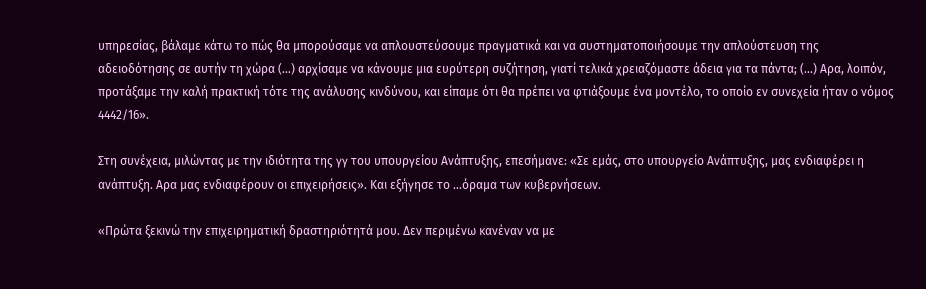υπηρεσίας, βάλαμε κάτω το πώς θα μπορούσαμε να απλουστεύσουμε πραγματικά και να συστηματοποιήσουμε την απλούστευση της αδειοδότησης σε αυτήν τη χώρα (...) αρχίσαμε να κάνουμε μια ευρύτερη συζήτηση, γιατί τελικά χρειαζόμαστε άδεια για τα πάντα; (...) Αρα, λοιπόν, προτάξαμε την καλή πρακτική τότε της ανάλυσης κινδύνου, και είπαμε ότι θα πρέπει να φτιάξουμε ένα μοντέλο, το οποίο εν συνεχεία ήταν ο νόμος 4442/16».

Στη συνέχεια, μιλώντας με την ιδιότητα της γγ του υπουργείου Ανάπτυξης, επεσήμανε: «Σε εμάς, στο υπουργείο Ανάπτυξης, μας ενδιαφέρει η ανάπτυξη. Αρα μας ενδιαφέρουν οι επιχειρήσεις». Και εξήγησε το ...όραμα των κυβερνήσεων.

«Πρώτα ξεκινώ την επιχειρηματική δραστηριότητά μου. Δεν περιμένω κανέναν να με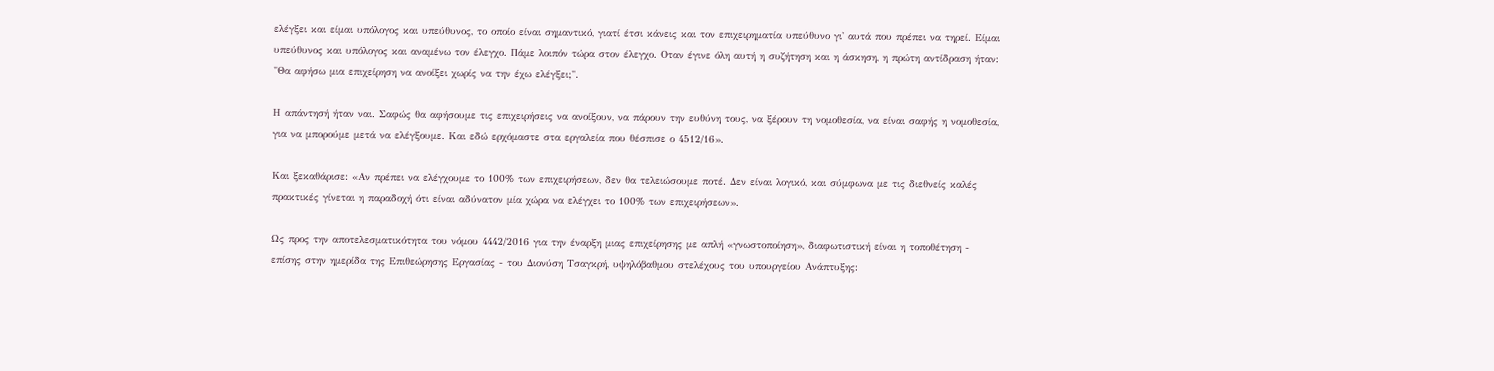ελέγξει και είμαι υπόλογος και υπεύθυνος, το οποίο είναι σημαντικό, γιατί έτσι κάνεις και τον επιχειρηματία υπεύθυνο γι' αυτά που πρέπει να τηρεί. Είμαι υπεύθυνος και υπόλογος και αναμένω τον έλεγχο. Πάμε λοιπόν τώρα στον έλεγχο. Οταν έγινε όλη αυτή η συζήτηση και η άσκηση, η πρώτη αντίδραση ήταν: "Θα αφήσω μια επιχείρηση να ανοίξει χωρίς να την έχω ελέγξει;".

Η απάντησή ήταν ναι. Σαφώς θα αφήσουμε τις επιχειρήσεις να ανοίξουν, να πάρουν την ευθύνη τους, να ξέρουν τη νομοθεσία, να είναι σαφής η νομοθεσία, για να μπορούμε μετά να ελέγξουμε. Και εδώ ερχόμαστε στα εργαλεία που θέσπισε ο 4512/16».

Και ξεκαθάρισε: «Αν πρέπει να ελέγχουμε το 100% των επιχειρήσεων, δεν θα τελειώσουμε ποτέ. Δεν είναι λογικό, και σύμφωνα με τις διεθνείς καλές πρακτικές γίνεται η παραδοχή ότι είναι αδύνατον μία χώρα να ελέγχει το 100% των επιχειρήσεων».

Ως προς την αποτελεσματικότητα του νόμου 4442/2016 για την έναρξη μιας επιχείρησης με απλή «γνωστοποίηση», διαφωτιστική είναι η τοποθέτηση - επίσης στην ημερίδα της Επιθεώρησης Εργασίας - του Διονύση Τσαγκρή, υψηλόβαθμου στελέχους του υπουργείου Ανάπτυξης: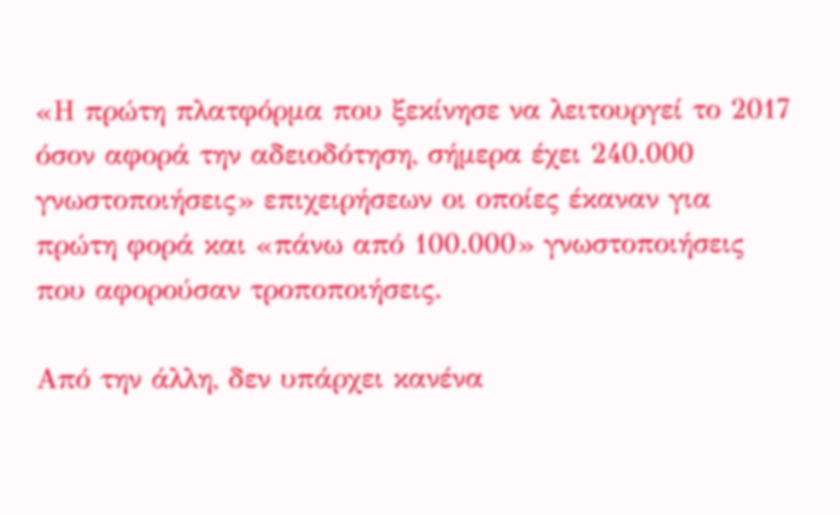«Η πρώτη πλατφόρμα που ξεκίνησε να λειτουργεί το 2017 όσον αφορά την αδειοδότηση, σήμερα έχει 240.000 γνωστοποιήσεις» επιχειρήσεων οι οποίες έκαναν για πρώτη φορά και «πάνω από 100.000» γνωστοποιήσεις που αφορούσαν τροποποιήσεις.

Από την άλλη, δεν υπάρχει κανένα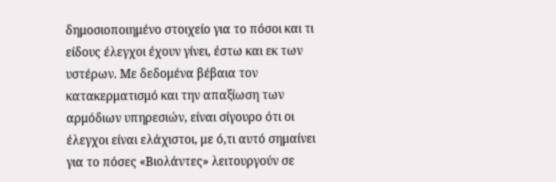δημοσιοποιημένο στοιχείο για το πόσοι και τι είδους έλεγχοι έχουν γίνει, έστω και εκ των υστέρων. Με δεδομένα βέβαια τον κατακερματισμό και την απαξίωση των αρμόδιων υπηρεσιών, είναι σίγουρο ότι οι έλεγχοι είναι ελάχιστοι, με ό,τι αυτό σημαίνει για το πόσες «Βιολάντες» λειτουργούν σε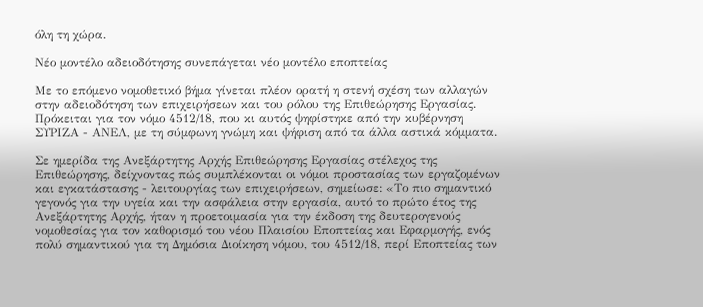όλη τη χώρα.

Νέο μοντέλο αδειοδότησης συνεπάγεται νέο μοντέλο εποπτείας

Με το επόμενο νομοθετικό βήμα γίνεται πλέον ορατή η στενή σχέση των αλλαγών στην αδειοδότηση των επιχειρήσεων και του ρόλου της Επιθεώρησης Εργασίας. Πρόκειται για τον νόμο 4512/18, που κι αυτός ψηφίστηκε από την κυβέρνηση ΣΥΡΙΖΑ - ΑΝΕΛ, με τη σύμφωνη γνώμη και ψήφιση από τα άλλα αστικά κόμματα.

Σε ημερίδα της Ανεξάρτητης Αρχής Επιθεώρησης Εργασίας στέλεχος της Επιθεώρησης, δείχνοντας πώς συμπλέκονται οι νόμοι προστασίας των εργαζομένων και εγκατάστασης - λειτουργίας των επιχειρήσεων, σημείωσε: «Το πιο σημαντικό γεγονός για την υγεία και την ασφάλεια στην εργασία, αυτό το πρώτο έτος της Ανεξάρτητης Αρχής, ήταν η προετοιμασία για την έκδοση της δευτερογενούς νομοθεσίας για τον καθορισμό του νέου Πλαισίου Εποπτείας και Εφαρμογής, ενός πολύ σημαντικού για τη Δημόσια Διοίκηση νόμου, του 4512/18, περί Εποπτείας των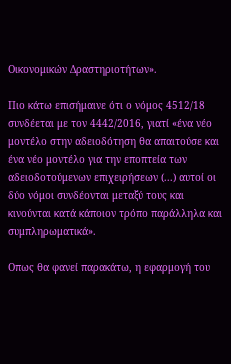Οικονομικών Δραστηριοτήτων».

Πιο κάτω επισήμαινε ότι ο νόμος 4512/18 συνδέεται με τον 4442/2016, γιατί «ένα νέο μοντέλο στην αδειοδότηση θα απαιτούσε και ένα νέο μοντέλο για την εποπτεία των αδειοδοτούμενων επιχειρήσεων (...) αυτοί οι δύο νόμοι συνδέονται μεταξύ τους και κινούνται κατά κάποιον τρόπο παράλληλα και συμπληρωματικά».

Οπως θα φανεί παρακάτω, η εφαρμογή του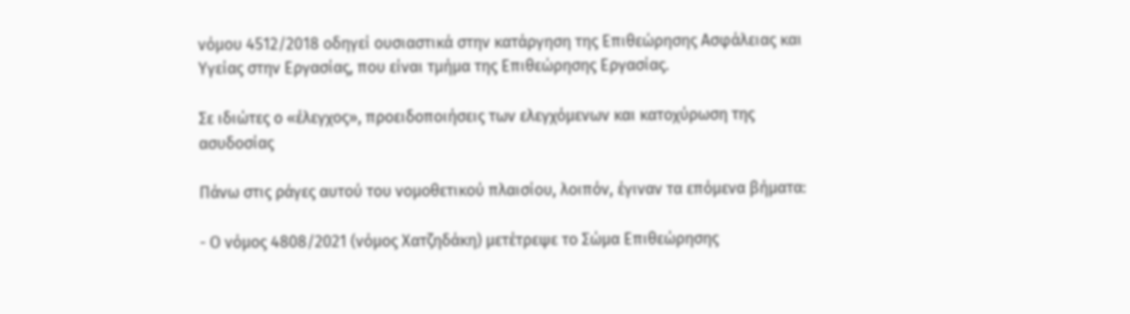νόμου 4512/2018 οδηγεί ουσιαστικά στην κατάργηση της Επιθεώρησης Ασφάλειας και Υγείας στην Εργασίας, που είναι τμήμα της Επιθεώρησης Εργασίας.

Σε ιδιώτες ο «έλεγχος», προειδοποιήσεις των ελεγχόμενων και κατοχύρωση της ασυδοσίας

Πάνω στις ράγες αυτού του νομοθετικού πλαισίου, λοιπόν, έγιναν τα επόμενα βήματα:

- Ο νόμος 4808/2021 (νόμος Χατζηδάκη) μετέτρεψε το Σώμα Επιθεώρησης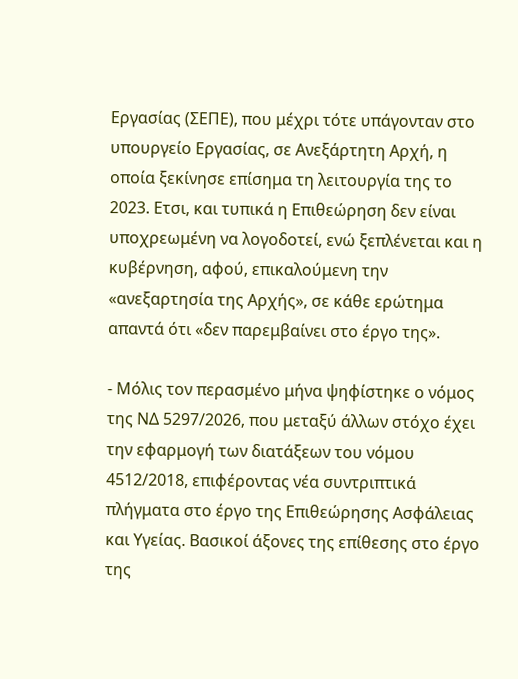Εργασίας (ΣΕΠΕ), που μέχρι τότε υπάγονταν στο υπουργείο Εργασίας, σε Ανεξάρτητη Αρχή, η οποία ξεκίνησε επίσημα τη λειτουργία της το 2023. Ετσι, και τυπικά η Επιθεώρηση δεν είναι υποχρεωμένη να λογοδοτεί, ενώ ξεπλένεται και η κυβέρνηση, αφού, επικαλούμενη την «ανεξαρτησία της Αρχής», σε κάθε ερώτημα απαντά ότι «δεν παρεμβαίνει στο έργο της».

- Μόλις τον περασμένο μήνα ψηφίστηκε ο νόμος της ΝΔ 5297/2026, που μεταξύ άλλων στόχο έχει την εφαρμογή των διατάξεων του νόμου 4512/2018, επιφέροντας νέα συντριπτικά πλήγματα στο έργο της Επιθεώρησης Ασφάλειας και Υγείας. Βασικοί άξονες της επίθεσης στο έργο της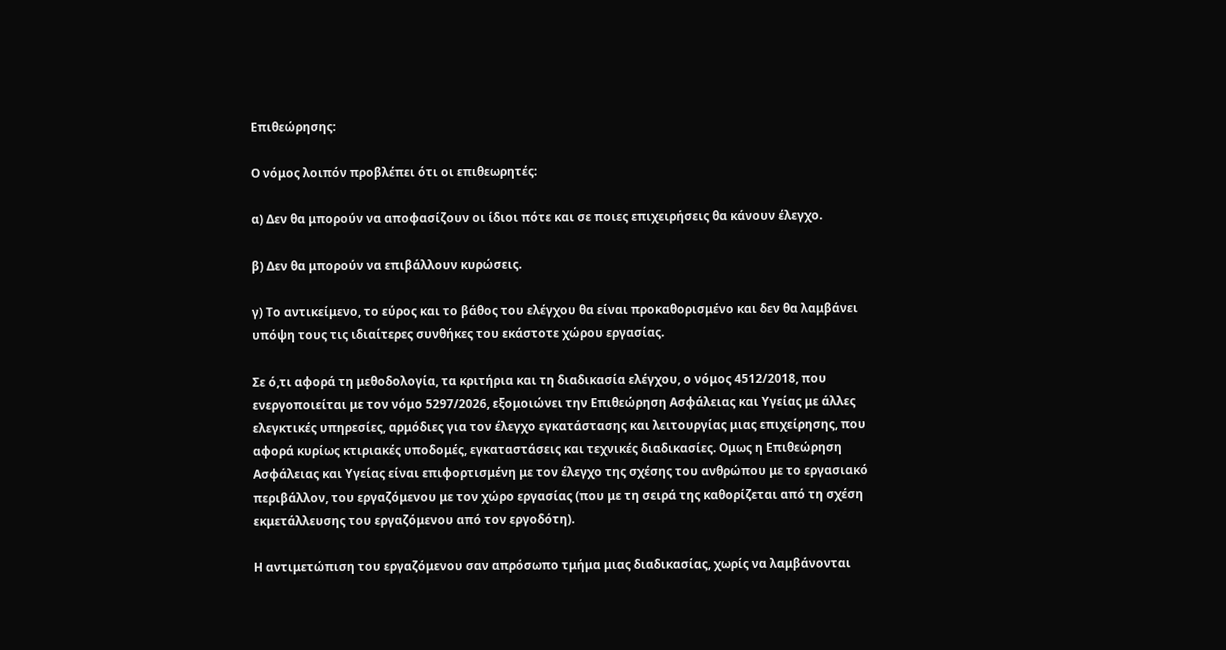Επιθεώρησης:

Ο νόμος λοιπόν προβλέπει ότι οι επιθεωρητές:

α) Δεν θα μπορούν να αποφασίζουν οι ίδιοι πότε και σε ποιες επιχειρήσεις θα κάνουν έλεγχο.

β) Δεν θα μπορούν να επιβάλλουν κυρώσεις.

γ) Το αντικείμενο, το εύρος και το βάθος του ελέγχου θα είναι προκαθορισμένο και δεν θα λαμβάνει υπόψη τους τις ιδιαίτερες συνθήκες του εκάστοτε χώρου εργασίας.

Σε ό,τι αφορά τη μεθοδολογία, τα κριτήρια και τη διαδικασία ελέγχου, ο νόμος 4512/2018, που ενεργοποιείται με τον νόμο 5297/2026, εξομοιώνει την Επιθεώρηση Ασφάλειας και Υγείας με άλλες ελεγκτικές υπηρεσίες, αρμόδιες για τον έλεγχο εγκατάστασης και λειτουργίας μιας επιχείρησης, που αφορά κυρίως κτιριακές υποδομές, εγκαταστάσεις και τεχνικές διαδικασίες. Ομως η Επιθεώρηση Ασφάλειας και Υγείας είναι επιφορτισμένη με τον έλεγχο της σχέσης του ανθρώπου με το εργασιακό περιβάλλον, του εργαζόμενου με τον χώρο εργασίας (που με τη σειρά της καθορίζεται από τη σχέση εκμετάλλευσης του εργαζόμενου από τον εργοδότη).

Η αντιμετώπιση του εργαζόμενου σαν απρόσωπο τμήμα μιας διαδικασίας, χωρίς να λαμβάνονται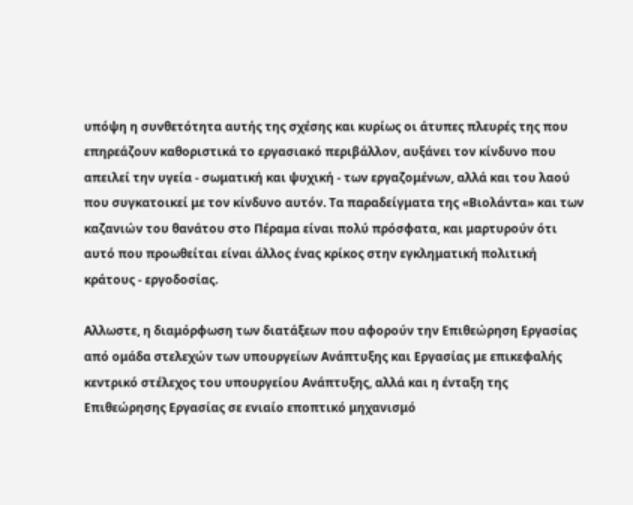υπόψη η συνθετότητα αυτής της σχέσης και κυρίως οι άτυπες πλευρές της που επηρεάζουν καθοριστικά το εργασιακό περιβάλλον, αυξάνει τον κίνδυνο που απειλεί την υγεία - σωματική και ψυχική - των εργαζομένων, αλλά και του λαού που συγκατοικεί με τον κίνδυνο αυτόν. Τα παραδείγματα της «Βιολάντα» και των καζανιών του θανάτου στο Πέραμα είναι πολύ πρόσφατα, και μαρτυρούν ότι αυτό που προωθείται είναι άλλος ένας κρίκος στην εγκληματική πολιτική κράτους - εργοδοσίας.

Αλλωστε, η διαμόρφωση των διατάξεων που αφορούν την Επιθεώρηση Εργασίας από ομάδα στελεχών των υπουργείων Ανάπτυξης και Εργασίας με επικεφαλής κεντρικό στέλεχος του υπουργείου Ανάπτυξης, αλλά και η ένταξη της Επιθεώρησης Εργασίας σε ενιαίο εποπτικό μηχανισμό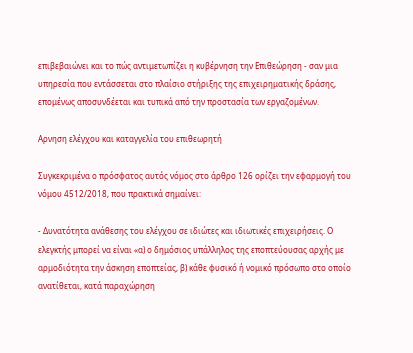επιβεβαιώνει και το πώς αντιμετωπίζει η κυβέρνηση την Επιθεώρηση - σαν μια υπηρεσία που εντάσσεται στο πλαίσιο στήριξης της επιχειρηματικής δράσης, επομένως αποσυνδέεται και τυπικά από την προστασία των εργαζομένων.

Αρνηση ελέγχου και καταγγελία του επιθεωρητή

Συγκεκριμένα ο πρόσφατος αυτός νόμος στο άρθρο 126 ορίζει την εφαρμογή του νόμου 4512/2018, που πρακτικά σημαίνει:

- Δυνατότητα ανάθεσης του ελέγχου σε ιδιώτες και ιδιωτικές επιχειρήσεις. Ο ελεγκτής μπορεί να είναι «α) ο δημόσιος υπάλληλος της εποπτεύουσας αρχής με αρμοδιότητα την άσκηση εποπτείας, β) κάθε φυσικό ή νομικό πρόσωπο στο οποίο ανατίθεται, κατά παραχώρηση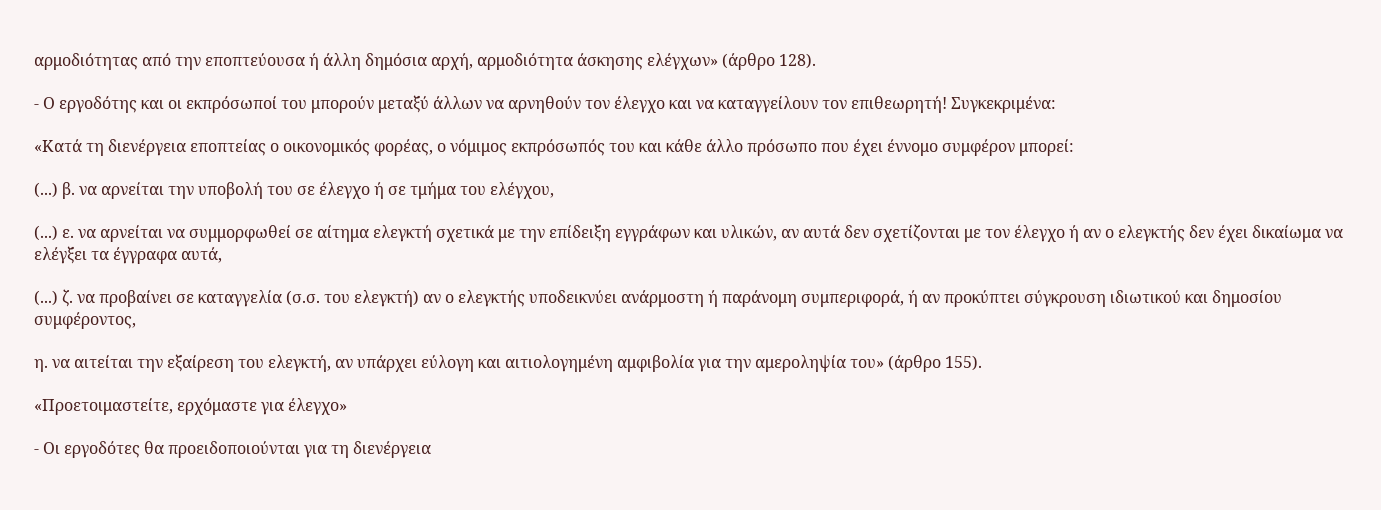αρμοδιότητας από την εποπτεύουσα ή άλλη δημόσια αρχή, αρμοδιότητα άσκησης ελέγχων» (άρθρο 128).

- Ο εργοδότης και οι εκπρόσωποί του μπορούν μεταξύ άλλων να αρνηθούν τον έλεγχο και να καταγγείλουν τον επιθεωρητή! Συγκεκριμένα:

«Κατά τη διενέργεια εποπτείας ο οικονομικός φορέας, ο νόμιμος εκπρόσωπός του και κάθε άλλο πρόσωπο που έχει έννομο συμφέρον μπορεί:

(...) β. να αρνείται την υποβολή του σε έλεγχο ή σε τμήμα του ελέγχου,

(...) ε. να αρνείται να συμμορφωθεί σε αίτημα ελεγκτή σχετικά με την επίδειξη εγγράφων και υλικών, αν αυτά δεν σχετίζονται με τον έλεγχο ή αν ο ελεγκτής δεν έχει δικαίωμα να ελέγξει τα έγγραφα αυτά,

(...) ζ. να προβαίνει σε καταγγελία (σ.σ. του ελεγκτή) αν ο ελεγκτής υποδεικνύει ανάρμοστη ή παράνομη συμπεριφορά, ή αν προκύπτει σύγκρουση ιδιωτικού και δημοσίου συμφέροντος,

η. να αιτείται την εξαίρεση του ελεγκτή, αν υπάρχει εύλογη και αιτιολογημένη αμφιβολία για την αμεροληψία του» (άρθρο 155).

«Προετοιμαστείτε, ερχόμαστε για έλεγχο»

- Οι εργοδότες θα προειδοποιούνται για τη διενέργεια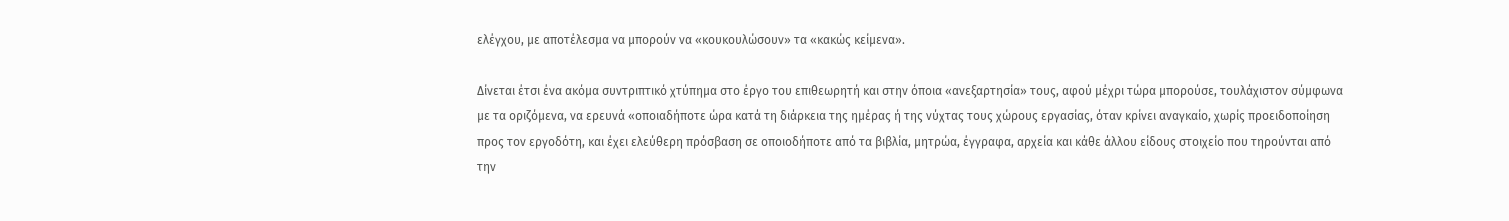ελέγχου, με αποτέλεσμα να μπορούν να «κουκουλώσουν» τα «κακώς κείμενα».

Δίνεται έτσι ένα ακόμα συντριπτικό χτύπημα στο έργο του επιθεωρητή και στην όποια «ανεξαρτησία» τους, αφού μέχρι τώρα μπορούσε, τουλάχιστον σύμφωνα με τα οριζόμενα, να ερευνά «οποιαδήποτε ώρα κατά τη διάρκεια της ημέρας ή της νύχτας τους χώρους εργασίας, όταν κρίνει αναγκαίο, χωρίς προειδοποίηση προς τον εργοδότη, και έχει ελεύθερη πρόσβαση σε οποιοδήποτε από τα βιβλία, μητρώα, έγγραφα, αρχεία και κάθε άλλου είδους στοιχείο που τηρούνται από την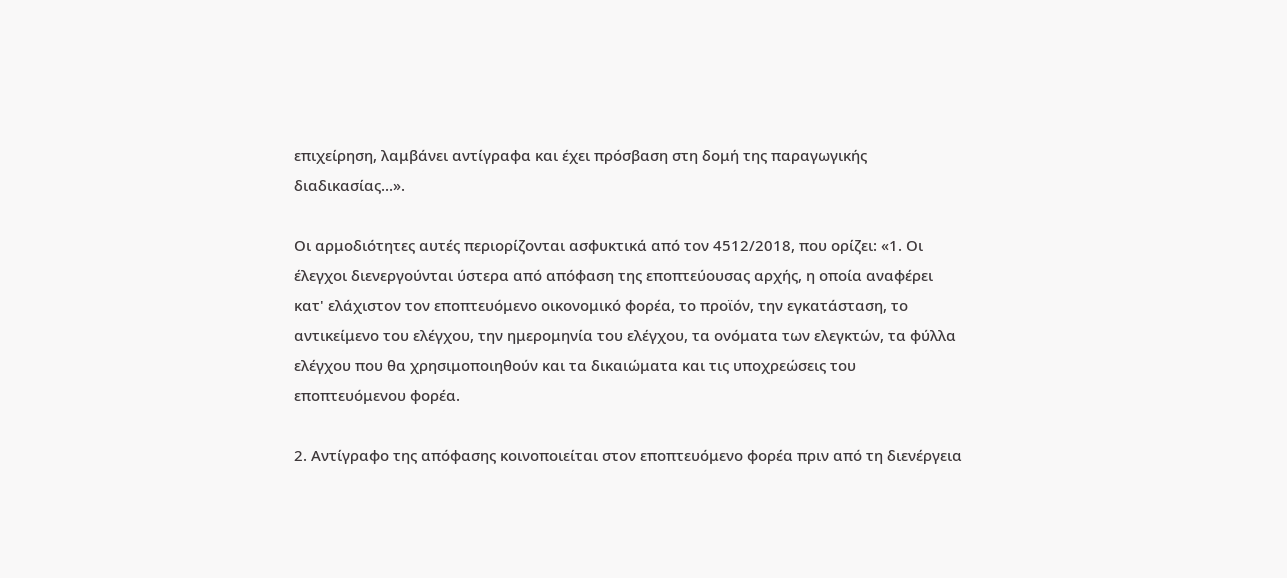επιχείρηση, λαμβάνει αντίγραφα και έχει πρόσβαση στη δομή της παραγωγικής διαδικασίας...».

Οι αρμοδιότητες αυτές περιορίζονται ασφυκτικά από τον 4512/2018, που ορίζει: «1. Οι έλεγχοι διενεργούνται ύστερα από απόφαση της εποπτεύουσας αρχής, η οποία αναφέρει κατ' ελάχιστον τον εποπτευόμενο οικονομικό φορέα, το προϊόν, την εγκατάσταση, το αντικείμενο του ελέγχου, την ημερομηνία του ελέγχου, τα ονόματα των ελεγκτών, τα φύλλα ελέγχου που θα χρησιμοποιηθούν και τα δικαιώματα και τις υποχρεώσεις του εποπτευόμενου φορέα.

2. Αντίγραφο της απόφασης κοινοποιείται στον εποπτευόμενο φορέα πριν από τη διενέργεια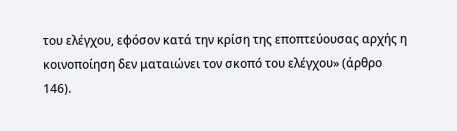του ελέγχου, εφόσον κατά την κρίση της εποπτεύουσας αρχής η κοινοποίηση δεν ματαιώνει τον σκοπό του ελέγχου» (άρθρο 146).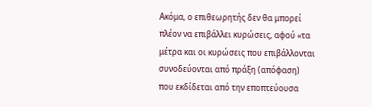Ακόμα, ο επιθεωρητής δεν θα μπορεί πλέον να επιβάλλει κυρώσεις, αφού «τα μέτρα και οι κυρώσεις που επιβάλλονται συνοδεύονται από πράξη (απόφαση) που εκδίδεται από την εποπτεύουσα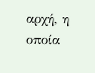αρχή, η οποία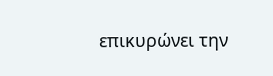επικυρώνει την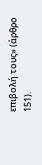επιβολή τους» (άρθρο 151).